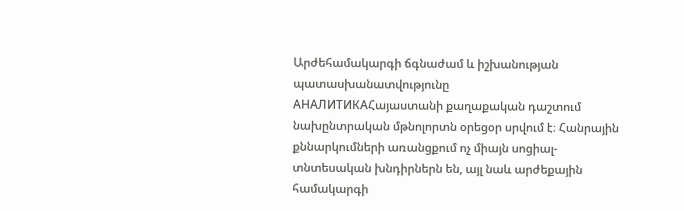Արժեհամակարգի ճգնաժամ և իշխանության պատասխանատվությունը
АНАЛИТИКАՀայաստանի քաղաքական դաշտում նախընտրական մթնոլորտն օրեցօր սրվում է։ Հանրային քննարկումների առանցքում ոչ միայն սոցիալ-տնտեսական խնդիրներն են, այլ նաև արժեքային համակարգի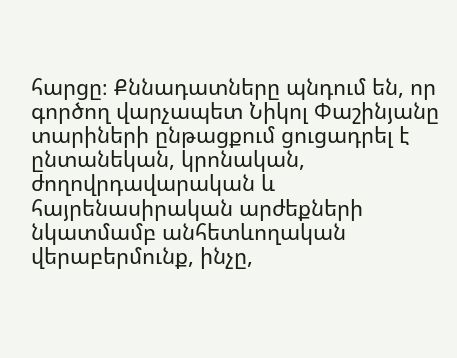հարցը։ Քննադատները պնդում են, որ գործող վարչապետ Նիկոլ Փաշինյանը տարիների ընթացքում ցուցադրել է ընտանեկան, կրոնական, ժողովրդավարական և հայրենասիրական արժեքների նկատմամբ անհետևողական վերաբերմունք, ինչը,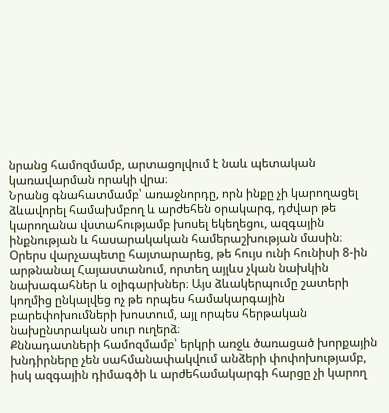նրանց համոզմամբ, արտացոլվում է նաև պետական կառավարման որակի վրա։
Նրանց գնահատմամբ՝ առաջնորդը, որն ինքը չի կարողացել ձևավորել համախմբող և արժեհեն օրակարգ, դժվար թե կարողանա վստահությամբ խոսել եկեղեցու, ազգային ինքնության և հասարակական համերաշխության մասին։
Օրերս վարչապետը հայտարարեց, թե հույս ունի հունիսի 8-ին արթնանալ Հայաստանում, որտեղ այլևս չկան նախկին նախագահներ և օլիգարխներ։ Այս ձևակերպումը շատերի կողմից ընկալվեց ոչ թե որպես համակարգային բարեփոխումների խոստում, այլ որպես հերթական նախընտրական սուր ուղերձ։
Քննադատների համոզմամբ՝ երկրի առջև ծառացած խորքային խնդիրները չեն սահմանափակվում անձերի փոփոխությամբ, իսկ ազգային դիմագծի և արժեհամակարգի հարցը չի կարող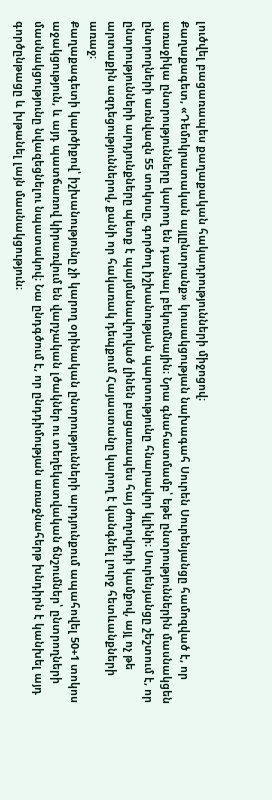լուծվել բացառապես քաղաքական հակադրությունների միջոցով։
Քաղաքագետ, «Դեմոկրատական այլընտրանք» կուսակցության նախագահ Սուրեն Սուրենյանցը համոզված է, որ առաջիկա ընտրությունները կարող են դառնալ բեկումնային։ Նրա գնահատմամբ՝ եթե ընտրություններին մասնակցեն ընտրողների առնվազն 55 տոկոսը, գործող իշխանության պարտությունը հնարավոր կլինի։ Սուրենյանցը շեշտում է, որ ընտրությունների արդյունքները պետք է պայմանավորված լինեն բացառապես հայ ժողովրդի կամքով, այլ ոչ թե արտաքին ազդեցություններով, քանի որ հակառակ դեպքում Հայաստանը կարող է կանգնել լուրջ հետևանքների առաջ։
Քաղաքագետի կարծիքով՝ իշխանությունը չի կարող օրինական ընտրությունների արդյունքում ապահովել 50+1 տոկոս աջակցություն, և այդ պատճառով կիրառվում են վարչական լծակներ ու տեղեկատվական ճնշումներ՝ ընտրողների մասնակցությունը նվազեցնելու նպատակով։ Նա ընդգծում է, որ ընդդիմության առաջնահերթ խնդիրն է կանխել այդ գործընթացը և խթանել լայն մասնակցություն։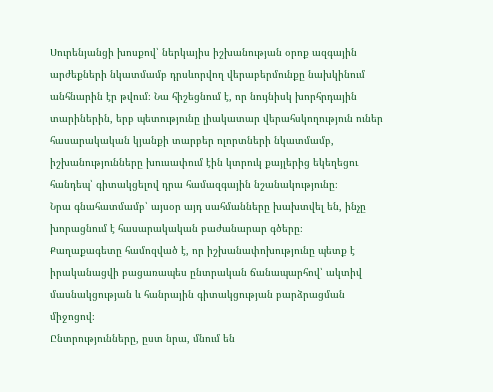Սուրենյանցի խոսքով՝ ներկայիս իշխանության օրոք ազգային արժեքների նկատմամբ դրսևորվող վերաբերմունքը նախկինում անհնարին էր թվում։ Նա հիշեցնում է, որ նույնիսկ խորհրդային տարիներին, երբ պետությունը լիակատար վերահսկողություն ուներ հասարակական կյանքի տարբեր ոլորտների նկատմամբ, իշխանությունները խուսափում էին կտրուկ քայլերից եկեղեցու հանդեպ՝ գիտակցելով դրա համազգային նշանակությունը։
Նրա գնահատմամբ՝ այսօր այդ սահմանները խախտվել են, ինչը խորացնում է հասարակական բաժանարար գծերը։
Քաղաքագետը համոզված է, որ իշխանափոխությունը պետք է իրականացվի բացառապես ընտրական ճանապարհով՝ ակտիվ մասնակցության և հանրային գիտակցության բարձրացման միջոցով։
Ընտրությունները, ըստ նրա, մնում են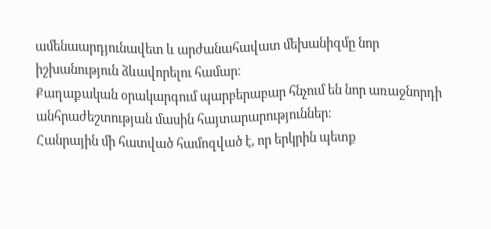ամենաարդյունավետ և արժանահավատ մեխանիզմը նոր իշխանություն ձևավորելու համար։
Քաղաքական օրակարգում պարբերաբար հնչում են նոր առաջնորդի անհրաժեշտության մասին հայտարարություններ։
Հանրային մի հատված համոզված է, որ երկրին պետք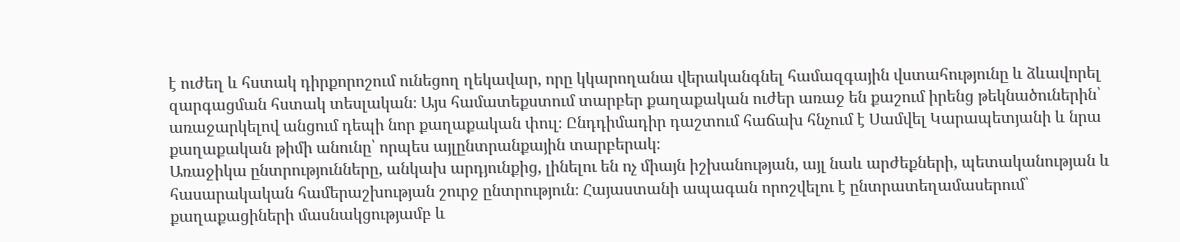է ուժեղ և հստակ դիրքորոշում ունեցող ղեկավար, որը կկարողանա վերականգնել համազգային վստահությունը և ձևավորել զարգացման հստակ տեսլական։ Այս համատեքստում տարբեր քաղաքական ուժեր առաջ են քաշում իրենց թեկնածուներին՝ առաջարկելով անցում դեպի նոր քաղաքական փուլ։ Ընդդիմադիր դաշտում հաճախ հնչում է Սամվել Կարապետյանի և նրա քաղաքական թիմի անունը՝ որպես այլընտրանքային տարբերակ։
Առաջիկա ընտրությունները, անկախ արդյունքից, լինելու են ոչ միայն իշխանության, այլ նաև արժեքների, պետականության և հասարակական համերաշխության շուրջ ընտրություն։ Հայաստանի ապագան որոշվելու է ընտրատեղամասերում՝ քաղաքացիների մասնակցությամբ և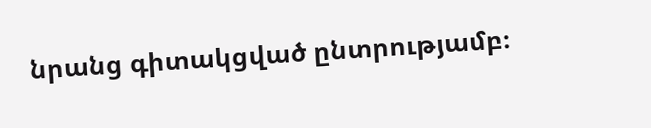նրանց գիտակցված ընտրությամբ։